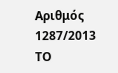Αριθμός 1287/2013
ΤΟ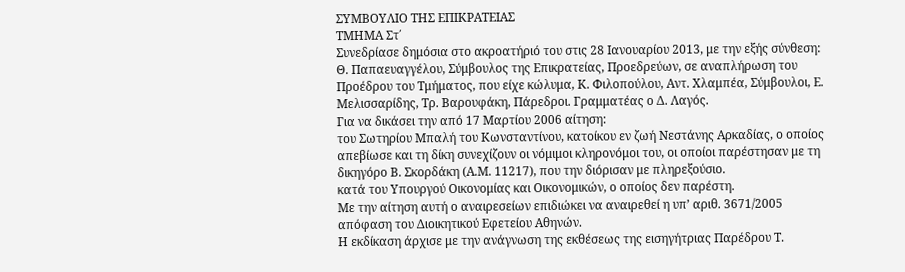ΣΥΜΒΟΥΛΙΟ ΤΗΣ ΕΠΙΚΡΑΤΕΙΑΣ
ΤΜΗΜΑ Στ΄
Συνεδρίασε δημόσια στο ακροατήριό του στις 28 Ιανουαρίου 2013, με την εξής σύνθεση: Θ. Παπαευαγγέλου, Σύμβουλος της Επικρατείας, Προεδρεύων, σε αναπλήρωση του Προέδρου του Τμήματος, που είχε κώλυμα, Κ. Φιλοπούλου, Αντ. Χλαμπέα, Σύμβουλοι, Ε. Μελισσαρίδης, Τρ. Βαρουφάκη, Πάρεδροι. Γραμματέας ο Δ. Λαγός.
Για να δικάσει την από 17 Μαρτίου 2006 αίτηση:
του Σωτηρίου Μπαλή του Κωνσταντίνου, κατοίκου εν ζωή Νεστάνης Αρκαδίας, ο οποίος απεβίωσε και τη δίκη συνεχίζουν οι νόμιμοι κληρονόμοι του, οι οποίοι παρέστησαν με τη δικηγόρο Β. Σκορδάκη (Α.Μ. 11217), που την διόρισαν με πληρεξούσιο.
κατά του Υπουργού Οικονομίας και Οικονομικών, ο οποίος δεν παρέστη.
Με την αίτηση αυτή ο αναιρεσείων επιδιώκει να αναιρεθεί η υπ’ αριθ. 3671/2005 απόφαση του Διοικητικού Εφετείου Αθηνών.
Η εκδίκαση άρχισε με την ανάγνωση της εκθέσεως της εισηγήτριας Παρέδρου Τ.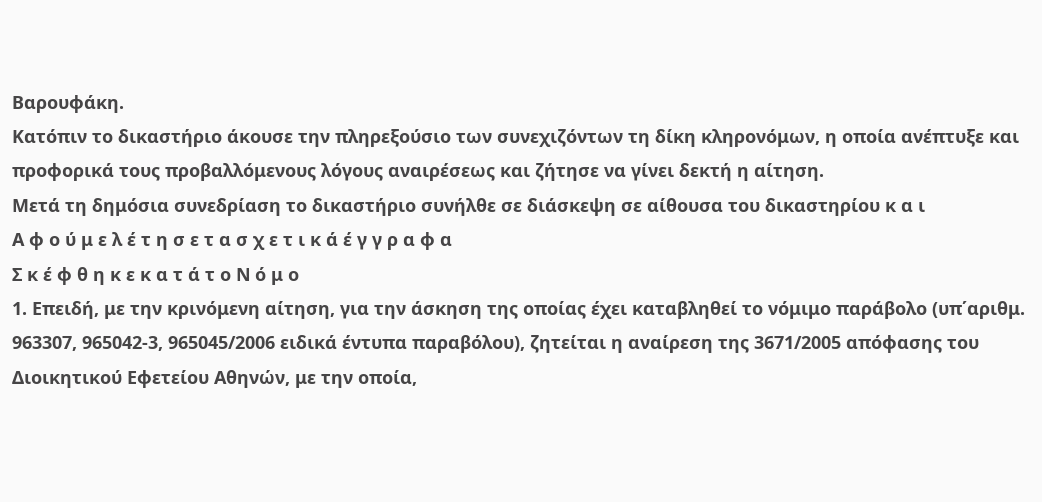Βαρουφάκη.
Κατόπιν το δικαστήριο άκουσε την πληρεξούσιο των συνεχιζόντων τη δίκη κληρονόμων, η οποία ανέπτυξε και προφορικά τους προβαλλόμενους λόγους αναιρέσεως και ζήτησε να γίνει δεκτή η αίτηση.
Μετά τη δημόσια συνεδρίαση το δικαστήριο συνήλθε σε διάσκεψη σε αίθουσα του δικαστηρίου κ α ι
Α φ ο ύ μ ε λ έ τ η σ ε τ α σ χ ε τ ι κ ά έ γ γ ρ α φ α
Σ κ έ φ θ η κ ε κ α τ ά τ ο Ν ό μ ο
1. Επειδή, με την κρινόμενη αίτηση, για την άσκηση της οποίας έχει καταβληθεί το νόμιμο παράβολο (υπ΄αριθμ. 963307, 965042-3, 965045/2006 ειδικά έντυπα παραβόλου), ζητείται η αναίρεση της 3671/2005 απόφασης του Διοικητικού Εφετείου Αθηνών, με την οποία,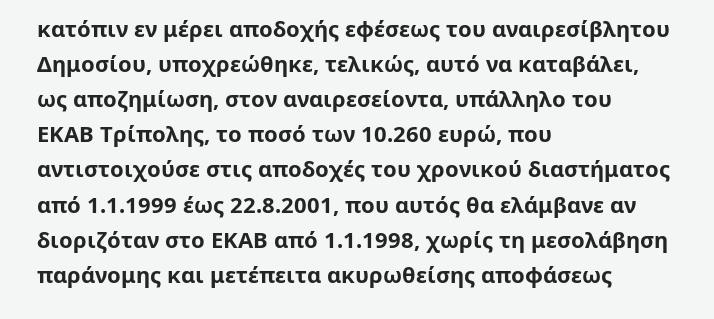κατόπιν εν μέρει αποδοχής εφέσεως του αναιρεσίβλητου Δημοσίου, υποχρεώθηκε, τελικώς, αυτό να καταβάλει, ως αποζημίωση, στον αναιρεσείοντα, υπάλληλο του ΕΚΑΒ Τρίπολης, το ποσό των 10.260 ευρώ, που αντιστοιχούσε στις αποδοχές του χρονικού διαστήματος από 1.1.1999 έως 22.8.2001, που αυτός θα ελάμβανε αν διοριζόταν στο ΕΚΑΒ από 1.1.1998, χωρίς τη μεσολάβηση παράνομης και μετέπειτα ακυρωθείσης αποφάσεως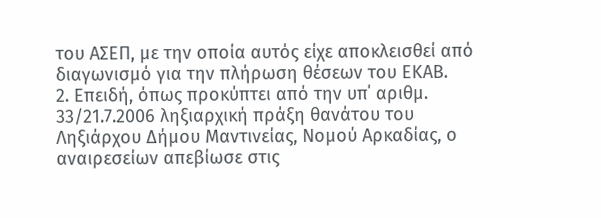του ΑΣΕΠ, με την οποία αυτός είχε αποκλεισθεί από διαγωνισμό για την πλήρωση θέσεων του ΕΚΑΒ.
2. Επειδή, όπως προκύπτει από την υπ΄ αριθμ. 33/21.7.2006 ληξιαρχική πράξη θανάτου του Ληξιάρχου Δήμου Μαντινείας, Νομού Αρκαδίας, ο αναιρεσείων απεβίωσε στις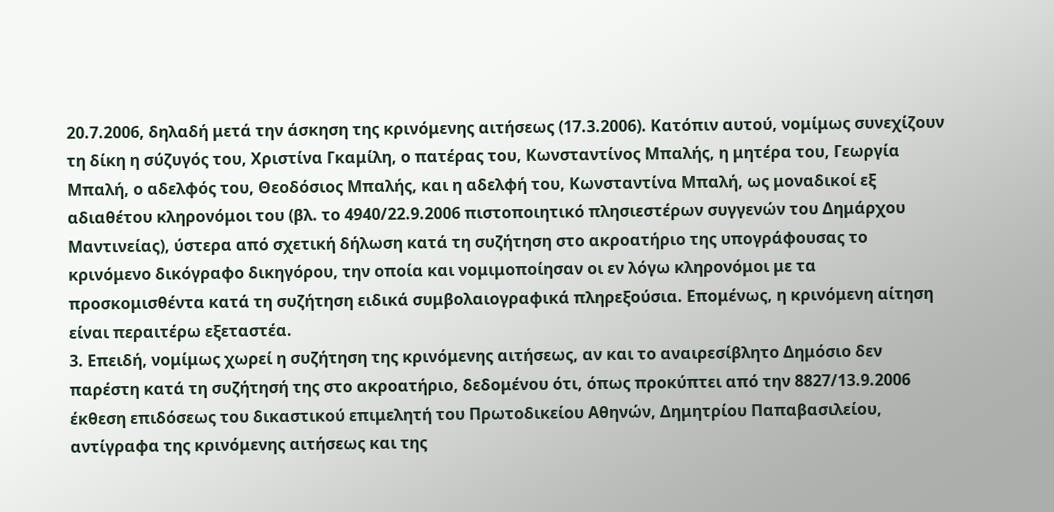20.7.2006, δηλαδή μετά την άσκηση της κρινόμενης αιτήσεως (17.3.2006). Κατόπιν αυτού, νομίμως συνεχίζουν τη δίκη η σύζυγός του, Χριστίνα Γκαμίλη, ο πατέρας του, Κωνσταντίνος Μπαλής, η μητέρα του, Γεωργία Μπαλή, ο αδελφός του, Θεοδόσιος Μπαλής, και η αδελφή του, Κωνσταντίνα Μπαλή, ως μοναδικοί εξ αδιαθέτου κληρονόμοι του (βλ. το 4940/22.9.2006 πιστοποιητικό πλησιεστέρων συγγενών του Δημάρχου Μαντινείας), ύστερα από σχετική δήλωση κατά τη συζήτηση στο ακροατήριο της υπογράφουσας το κρινόμενο δικόγραφο δικηγόρου, την οποία και νομιμοποίησαν οι εν λόγω κληρονόμοι με τα προσκομισθέντα κατά τη συζήτηση ειδικά συμβολαιογραφικά πληρεξούσια. Επομένως, η κρινόμενη αίτηση είναι περαιτέρω εξεταστέα.
3. Επειδή, νομίμως χωρεί η συζήτηση της κρινόμενης αιτήσεως, αν και το αναιρεσίβλητο Δημόσιο δεν παρέστη κατά τη συζήτησή της στο ακροατήριο, δεδομένου ότι, όπως προκύπτει από την 8827/13.9.2006 έκθεση επιδόσεως του δικαστικού επιμελητή του Πρωτοδικείου Αθηνών, Δημητρίου Παπαβασιλείου, αντίγραφα της κρινόμενης αιτήσεως και της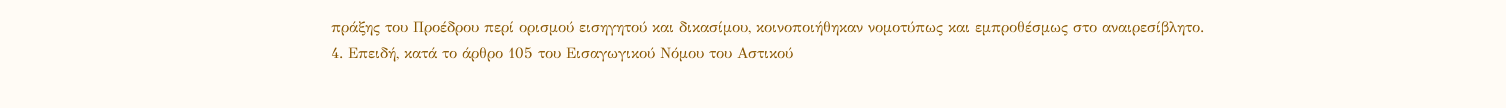πράξης του Προέδρου περί ορισμού εισηγητού και δικασίμου, κοινοποιήθηκαν νομοτύπως και εμπροθέσμως στο αναιρεσίβλητο.
4. Επειδή, κατά το άρθρο 105 του Εισαγωγικού Νόμου του Αστικού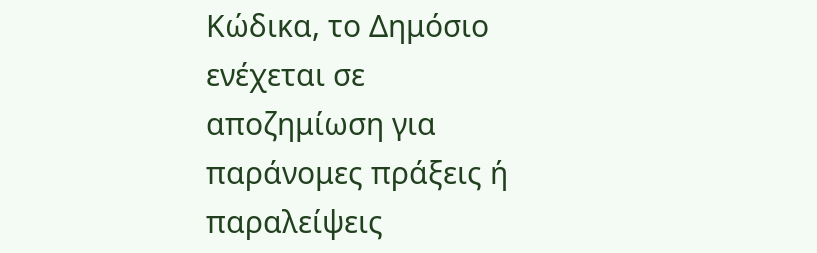Κώδικα, το Δημόσιο ενέχεται σε αποζημίωση για παράνομες πράξεις ή παραλείψεις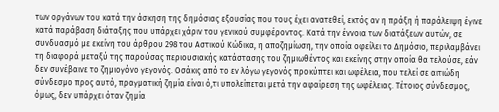των οργάνων του κατά την άσκηση της δημόσιας εξουσίας που τους έχει ανατεθεί, εκτός αν η πράξη ή παράλειψη έγινε κατά παράβαση διάταξης που υπάρχει χάριν του γενικού συμφέροντος. Κατά την έννοια των διατάξεων αυτών, σε συνδυασμό με εκείνη του άρθρου 298 του Αστικού Κώδικα, η αποζημίωση, την οποία οφείλει το Δημόσιο, περιλαμβάνει τη διαφορά μεταξύ της παρούσας περιουσιακής κατάστασης του ζημιωθέντος και εκείνης στην οποία θα τελούσε, εάν δεν συνέβαινε το ζημιογόνο γεγονός. Οσάκις από το εν λόγω γεγονός προκύπτει και ωφέλεια, που τελεί σε αιτιώδη σύνδεσμο προς αυτό, πραγματική ζημία είναι ό,τι υπολείπεται μετά την αφαίρεση της ωφέλειας. Τέτοιος σύνδεσμος, όμως, δεν υπάρχει όταν ζημία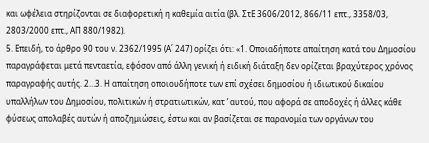και ωφέλεια στηρίζονται σε διαφορετική η καθεμία αιτία (βλ. ΣτΕ 3606/2012, 866/11 επτ., 3358/03, 2803/2000 επτ., ΑΠ 880/1982).
5. Επειδή, το άρθρο 90 του ν. 2362/1995 (Α΄ 247) ορίζει ότι: «1. Οποιαδήποτε απαίτηση κατά του Δημοσίου παραγράφεται μετά πενταετία, εφόσον από άλλη γενική ή ειδική διάταξη δεν ορίζεται βραχύτερος χρόνος παραγραφής αυτής. 2…3. Η απαίτηση οποιουδήποτε των επί σχέσει δημοσίου ή ιδιωτικού δικαίου υπαλλήλων του Δημοσίου, πολιτικών ή στρατιωτικών, κατ ’ αυτού, που αφορά σε αποδοχές ή άλλες κάθε φύσεως απολαβές αυτών ή αποζημιώσεις, έστω και αν βασίζεται σε παρανομία των οργάνων του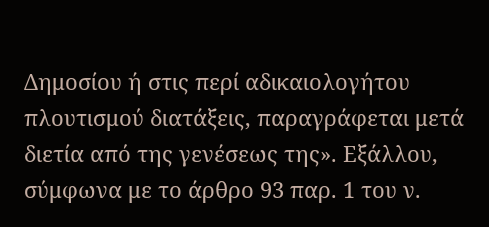Δημοσίου ή στις περί αδικαιολογήτου πλουτισμού διατάξεις, παραγράφεται μετά διετία από της γενέσεως της». Εξάλλου, σύμφωνα με το άρθρο 93 παρ. 1 του ν.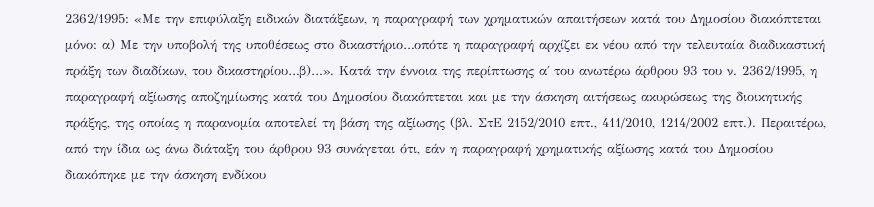2362/1995: «Με την επιφύλαξη ειδικών διατάξεων, η παραγραφή των χρηματικών απαιτήσεων κατά του Δημοσίου διακόπτεται μόνο: α) Με την υποβολή της υποθέσεως στο δικαστήριο…οπότε η παραγραφή αρχίζει εκ νέου από την τελευταία διαδικαστική πράξη των διαδίκων, του δικαστηρίου…β)…». Κατά την έννοια της περίπτωσης α΄ του ανωτέρω άρθρου 93 του ν. 2362/1995, η παραγραφή αξίωσης αποζημίωσης κατά του Δημοσίου διακόπτεται και με την άσκηση αιτήσεως ακυρώσεως της διοικητικής πράξης, της οποίας η παρανομία αποτελεί τη βάση της αξίωσης (βλ. ΣτΕ 2152/2010 επτ., 411/2010, 1214/2002 επτ.). Περαιτέρω, από την ίδια ως άνω διάταξη του άρθρου 93 συνάγεται ότι, εάν η παραγραφή χρηματικής αξίωσης κατά του Δημοσίου διακόπηκε με την άσκηση ενδίκου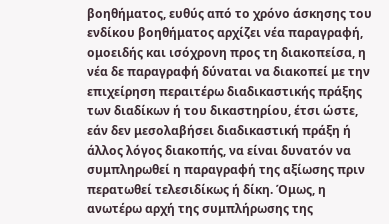βοηθήματος, ευθύς από το χρόνο άσκησης του ενδίκου βοηθήματος αρχίζει νέα παραγραφή, ομοειδής και ισόχρονη προς τη διακοπείσα, η νέα δε παραγραφή δύναται να διακοπεί με την επιχείρηση περαιτέρω διαδικαστικής πράξης των διαδίκων ή του δικαστηρίου, έτσι ώστε, εάν δεν μεσολαβήσει διαδικαστική πράξη ή άλλος λόγος διακοπής, να είναι δυνατόν να συμπληρωθεί η παραγραφή της αξίωσης πριν περατωθεί τελεσιδίκως ή δίκη. Όμως, η ανωτέρω αρχή της συμπλήρωσης της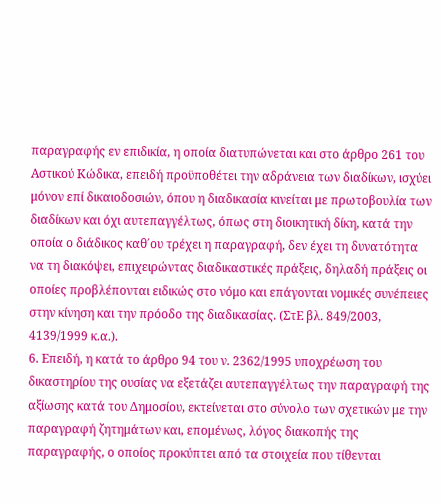παραγραφής εν επιδικία, η οποία διατυπώνεται και στο άρθρο 261 του Αστικού Κώδικα, επειδή προϋποθέτει την αδράνεια των διαδίκων, ισχύει μόνον επί δικαιοδοσιών, όπου η διαδικασία κινείται με πρωτοβουλία των διαδίκων και όχι αυτεπαγγέλτως, όπως στη διοικητική δίκη, κατά την οποία ο διάδικος καθ΄ου τρέχει η παραγραφή, δεν έχει τη δυνατότητα να τη διακόψει, επιχειρώντας διαδικαστικές πράξεις, δηλαδή πράξεις οι οποίες προβλέπονται ειδικώς στο νόμο και επάγονται νομικές συνέπειες στην κίνηση και την πρόοδο της διαδικασίας. (ΣτΕ βλ. 849/2003, 4139/1999 κ.α.).
6. Επειδή, η κατά το άρθρο 94 του ν. 2362/1995 υποχρέωση του δικαστηρίου της ουσίας να εξετάζει αυτεπαγγέλτως την παραγραφή της αξίωσης κατά του Δημοσίου, εκτείνεται στο σύνολο των σχετικών με την παραγραφή ζητημάτων και, επομένως, λόγος διακοπής της παραγραφής, ο οποίος προκύπτει από τα στοιχεία που τίθενται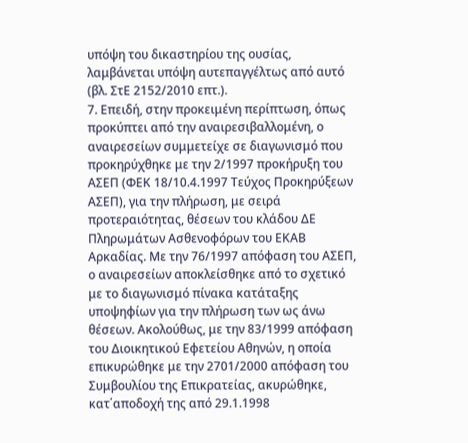υπόψη του δικαστηρίου της ουσίας, λαμβάνεται υπόψη αυτεπαγγέλτως από αυτό (βλ. ΣτΕ 2152/2010 επτ.).
7. Επειδή, στην προκειμένη περίπτωση, όπως προκύπτει από την αναιρεσιβαλλομένη, ο αναιρεσείων συμμετείχε σε διαγωνισμό που προκηρύχθηκε με την 2/1997 προκήρυξη του ΑΣΕΠ (ΦΕΚ 18/10.4.1997 Τεύχος Προκηρύξεων ΑΣΕΠ), για την πλήρωση, με σειρά προτεραιότητας, θέσεων του κλάδου ΔΕ Πληρωμάτων Ασθενοφόρων του ΕΚΑΒ Αρκαδίας. Με την 76/1997 απόφαση του ΑΣΕΠ, ο αναιρεσείων αποκλείσθηκε από το σχετικό με το διαγωνισμό πίνακα κατάταξης υποψηφίων για την πλήρωση των ως άνω θέσεων. Ακολούθως, με την 83/1999 απόφαση του Διοικητικού Εφετείου Αθηνών, η οποία επικυρώθηκε με την 2701/2000 απόφαση του Συμβουλίου της Επικρατείας, ακυρώθηκε, κατ΄αποδοχή της από 29.1.1998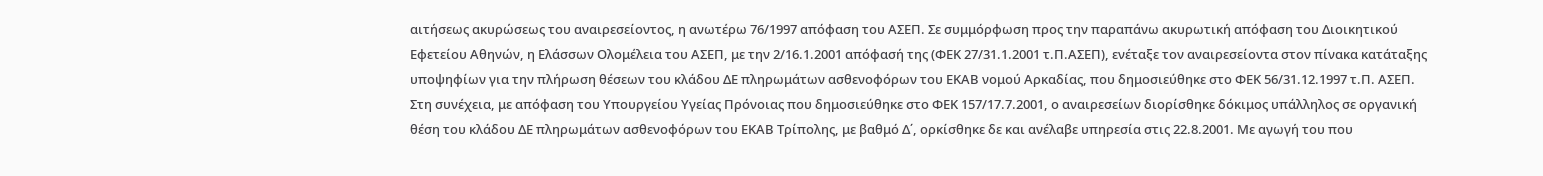αιτήσεως ακυρώσεως του αναιρεσείοντος, η ανωτέρω 76/1997 απόφαση του ΑΣΕΠ. Σε συμμόρφωση προς την παραπάνω ακυρωτική απόφαση του Διοικητικού Εφετείου Αθηνών, η Ελάσσων Ολομέλεια του ΑΣΕΠ, με την 2/16.1.2001 απόφασή της (ΦΕΚ 27/31.1.2001 τ.Π.ΑΣΕΠ), ενέταξε τον αναιρεσείοντα στον πίνακα κατάταξης υποψηφίων για την πλήρωση θέσεων του κλάδου ΔΕ πληρωμάτων ασθενοφόρων του ΕΚΑΒ νομού Αρκαδίας, που δημοσιεύθηκε στο ΦΕΚ 56/31.12.1997 τ.Π. ΑΣΕΠ. Στη συνέχεια, με απόφαση του Υπουργείου Υγείας Πρόνοιας που δημοσιεύθηκε στο ΦΕΚ 157/17.7.2001, ο αναιρεσείων διορίσθηκε δόκιμος υπάλληλος σε οργανική θέση του κλάδου ΔΕ πληρωμάτων ασθενοφόρων του ΕΚΑΒ Τρίπολης, με βαθμό Δ΄, ορκίσθηκε δε και ανέλαβε υπηρεσία στις 22.8.2001. Με αγωγή του που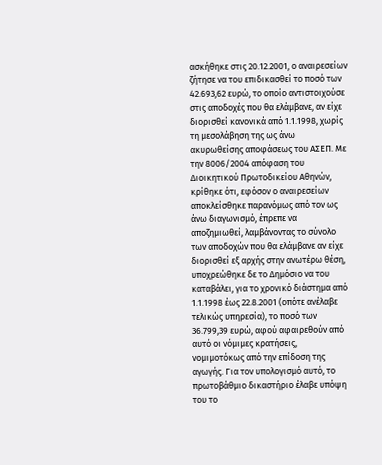ασκήθηκε στις 20.12.2001, ο αναιρεσείων ζήτησε να του επιδικασθεί το ποσό των 42.693,62 ευρώ, το οποίο αντιστοιχούσε στις αποδοχές που θα ελάμβανε, αν είχε διορισθεί κανονικά από 1.1.1998, χωρίς τη μεσολάβηση της ως άνω ακυρωθείσης αποφάσεως του ΑΣΕΠ. Με την 8006/2004 απόφαση του Διοικητικού Πρωτοδικείου Αθηνών, κρίθηκε ότι, εφόσον ο αναιρεσείων αποκλείσθηκε παρανόμως από τον ως άνω διαγωνισμό, έπρεπε να αποζημιωθεί, λαμβάνοντας το σύνολο των αποδοχών που θα ελάμβανε αν είχε διορισθεί εξ αρχής στην ανωτέρω θέση, υποχρεώθηκε δε το Δημόσιο να του καταβάλει, για το χρονικό διάστημα από 1.1.1998 έως 22.8.2001 (οπότε ανέλαβε τελικώς υπηρεσία), το ποσό των 36.799,39 ευρώ, αφού αφαιρεθούν από αυτό οι νόμιμες κρατήσεις, νομιμοτόκως από την επίδοση της αγωγής. Για τον υπολογισμό αυτό, το πρωτοβάθμιο δικαστήριο έλαβε υπόψη του το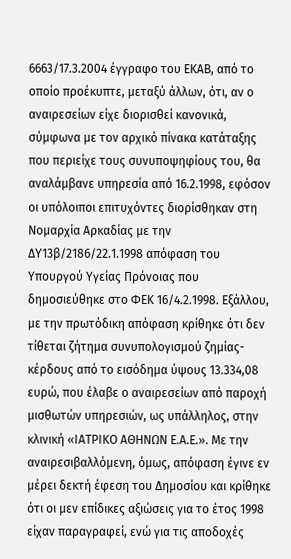6663/17.3.2004 έγγραφο του ΕΚΑΒ, από το οποίο προέκυπτε, μεταξύ άλλων, ότι, αν ο αναιρεσείων είχε διορισθεί κανονικά, σύμφωνα με τον αρχικό πίνακα κατάταξης που περιείχε τους συνυποψηφίους του, θα αναλάμβανε υπηρεσία από 16.2.1998, εφόσον οι υπόλοιποι επιτυχόντες διορίσθηκαν στη Νομαρχία Αρκαδίας με την ΔΥ13β/2186/22.1.1998 απόφαση του Υπουργού Υγείας Πρόνοιας που δημοσιεύθηκε στο ΦΕΚ 16/4.2.1998. Εξάλλου, με την πρωτόδικη απόφαση κρίθηκε ότι δεν τίθεται ζήτημα συνυπολογισμού ζημίας-κέρδους από το εισόδημα ύψους 13.334,08 ευρώ, που έλαβε ο αναιρεσείων από παροχή μισθωτών υπηρεσιών, ως υπάλληλος, στην κλινική «ΙΑΤΡΙΚΟ ΑΘΗΝΩΝ Ε.Α.Ε.». Με την αναιρεσιβαλλόμενη, όμως, απόφαση έγινε εν μέρει δεκτή έφεση του Δημοσίου και κρίθηκε ότι οι μεν επίδικες αξιώσεις για το έτος 1998 είχαν παραγραφεί, ενώ για τις αποδοχές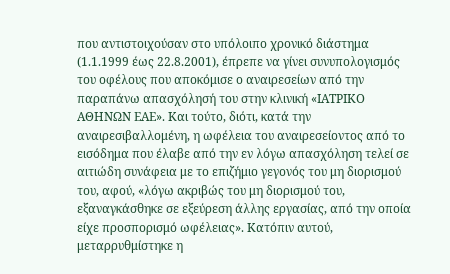που αντιστοιχούσαν στο υπόλοιπο χρονικό διάστημα (1.1.1999 έως 22.8.2001), έπρεπε να γίνει συνυπολογισμός του οφέλους που αποκόμισε ο αναιρεσείων από την παραπάνω απασχόλησή του στην κλινική «ΙΑΤΡΙΚΟ ΑΘΗΝΩΝ ΕΑΕ». Και τούτο, διότι, κατά την αναιρεσιβαλλομένη, η ωφέλεια του αναιρεσείοντος από το εισόδημα που έλαβε από την εν λόγω απασχόληση τελεί σε αιτιώδη συνάφεια με το επιζήμιο γεγονός του μη διορισμού του, αφού, «λόγω ακριβώς του μη διορισμού του, εξαναγκάσθηκε σε εξεύρεση άλλης εργασίας, από την οποία είχε προσπορισμό ωφέλειας». Κατόπιν αυτού, μεταρρυθμίστηκε η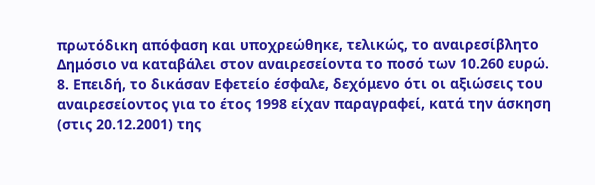πρωτόδικη απόφαση και υποχρεώθηκε, τελικώς, το αναιρεσίβλητο Δημόσιο να καταβάλει στον αναιρεσείοντα το ποσό των 10.260 ευρώ.
8. Επειδή, το δικάσαν Εφετείο έσφαλε, δεχόμενο ότι οι αξιώσεις του αναιρεσείοντος για το έτος 1998 είχαν παραγραφεί, κατά την άσκηση (στις 20.12.2001) της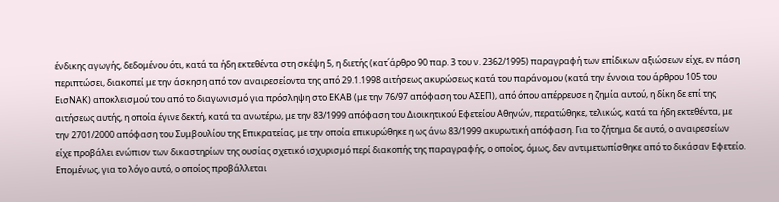ένδικης αγωγής, δεδομένου ότι, κατά τα ήδη εκτεθέντα στη σκέψη 5, η διετής (κατ΄άρθρο 90 παρ. 3 του ν. 2362/1995) παραγραφή των επίδικων αξιώσεων είχε, εν πάση περιπτώσει, διακοπεί με την άσκηση από τον αναιρεσείοντα της από 29.1.1998 αιτήσεως ακυρώσεως κατά του παράνομου (κατά την έννοια του άρθρου 105 του ΕισΝΑΚ) αποκλεισμού του από το διαγωνισμό για πρόσληψη στο ΕΚΑΒ (με την 76/97 απόφαση του ΑΣΕΠ), από όπου απέρρευσε η ζημία αυτού, η δίκη δε επί της αιτήσεως αυτής, η οποία έγινε δεκτή, κατά τα ανωτέρω, με την 83/1999 απόφαση του Διοικητικού Εφετείου Αθηνών, περατώθηκε, τελικώς, κατά τα ήδη εκτεθέντα, με την 2701/2000 απόφαση του Συμβουλίου της Επικρατείας, με την οποία επικυρώθηκε η ως άνω 83/1999 ακυρωτική απόφαση. Για το ζήτημα δε αυτό, ο αναιρεσείων είχε προβάλει ενώπιον των δικαστηρίων της ουσίας σχετικό ισχυρισμό περί διακοπής της παραγραφής, ο οποίος, όμως, δεν αντιμετωπίσθηκε από το δικάσαν Εφετείο. Επομένως, για το λόγο αυτό, ο οποίος προβάλλεται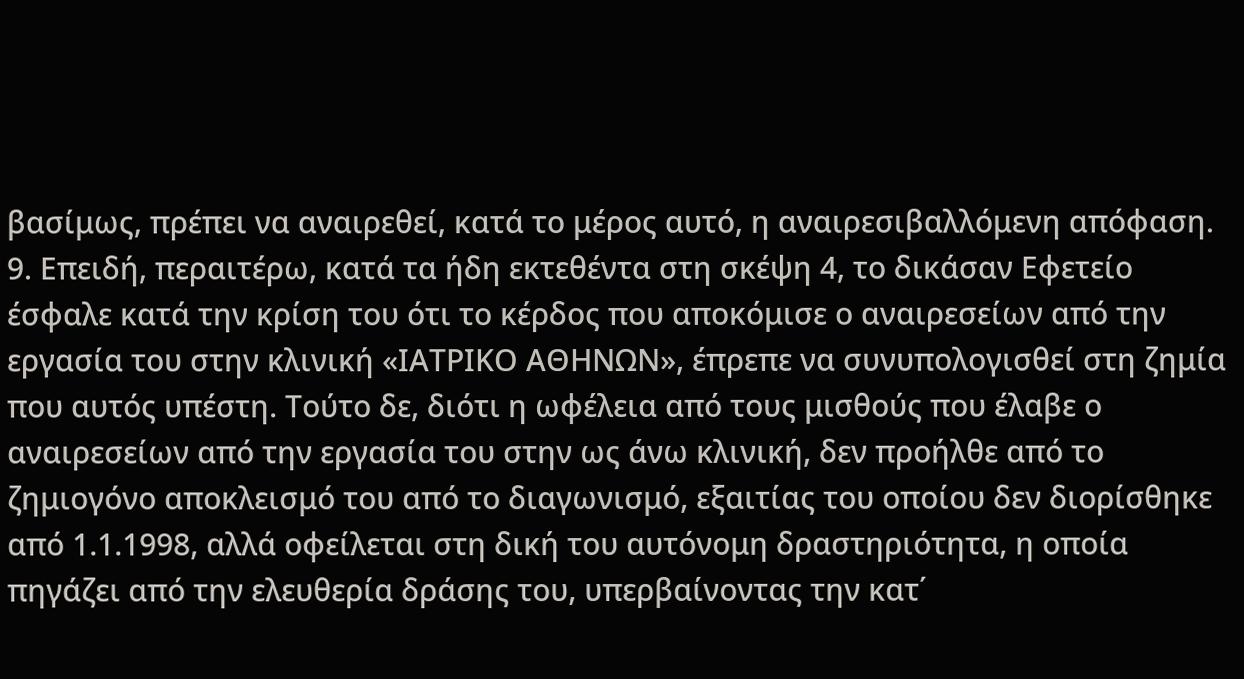βασίμως, πρέπει να αναιρεθεί, κατά το μέρος αυτό, η αναιρεσιβαλλόμενη απόφαση.
9. Επειδή, περαιτέρω, κατά τα ήδη εκτεθέντα στη σκέψη 4, το δικάσαν Εφετείο έσφαλε κατά την κρίση του ότι το κέρδος που αποκόμισε ο αναιρεσείων από την εργασία του στην κλινική «ΙΑΤΡΙΚΟ ΑΘΗΝΩΝ», έπρεπε να συνυπολογισθεί στη ζημία που αυτός υπέστη. Τούτο δε, διότι η ωφέλεια από τους μισθούς που έλαβε ο αναιρεσείων από την εργασία του στην ως άνω κλινική, δεν προήλθε από το ζημιογόνο αποκλεισμό του από το διαγωνισμό, εξαιτίας του οποίου δεν διορίσθηκε από 1.1.1998, αλλά οφείλεται στη δική του αυτόνομη δραστηριότητα, η οποία πηγάζει από την ελευθερία δράσης του, υπερβαίνοντας την κατ΄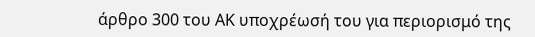άρθρο 300 του ΑΚ υποχρέωσή του για περιορισμό της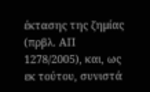έκτασης της ζημίας (πρβλ. ΑΠ 1278/2005), και, ως εκ τούτου, συνιστά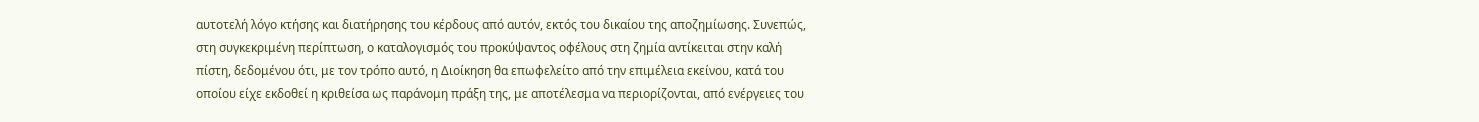αυτοτελή λόγο κτήσης και διατήρησης του κέρδους από αυτόν, εκτός του δικαίου της αποζημίωσης. Συνεπώς, στη συγκεκριμένη περίπτωση, ο καταλογισμός του προκύψαντος οφέλους στη ζημία αντίκειται στην καλή πίστη, δεδομένου ότι, με τον τρόπο αυτό, η Διοίκηση θα επωφελείτο από την επιμέλεια εκείνου, κατά του οποίου είχε εκδοθεί η κριθείσα ως παράνομη πράξη της, με αποτέλεσμα να περιορίζονται, από ενέργειες του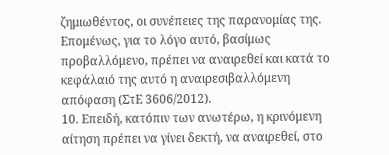ζημιωθέντος, οι συνέπειες της παρανομίας της. Επομένως, για το λόγο αυτό, βασίμως προβαλλόμενο, πρέπει να αναιρεθεί και κατά το κεφάλαιό της αυτό η αναιρεσιβαλλόμενη απόφαση (ΣτΕ 3606/2012).
10. Επειδή, κατόπιν των ανωτέρω, η κρινόμενη αίτηση πρέπει να γίνει δεκτή, να αναιρεθεί, στο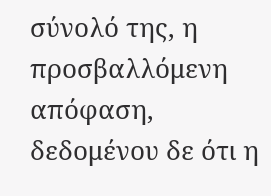σύνολό της, η προσβαλλόμενη απόφαση, δεδομένου δε ότι η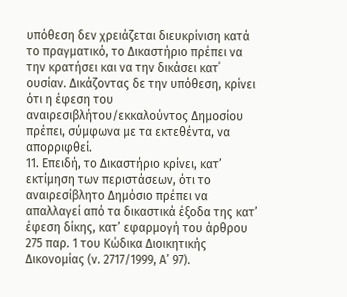υπόθεση δεν χρειάζεται διευκρίνιση κατά το πραγματικό, το Δικαστήριο πρέπει να την κρατήσει και να την δικάσει κατ΄ ουσίαν. Δικάζοντας δε την υπόθεση, κρίνει ότι η έφεση του αναιρεσιβλήτου/εκκαλούντος Δημοσίου πρέπει, σύμφωνα με τα εκτεθέντα, να απορριφθεί.
11. Επειδή, το Δικαστήριο κρίνει, κατ’ εκτίμηση των περιστάσεων, ότι το αναιρεσίβλητο Δημόσιο πρέπει να απαλλαγεί από τα δικαστικά έξοδα της κατ’ έφεση δίκης, κατ’ εφαρμογή του άρθρου 275 παρ. 1 του Κώδικα Διοικητικής Δικονομίας (ν. 2717/1999, Α’ 97).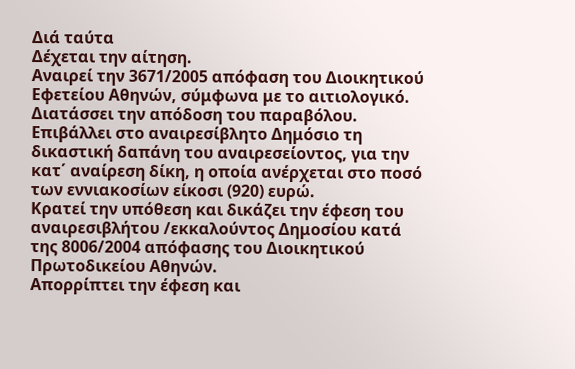Διά ταύτα
Δέχεται την αίτηση.
Αναιρεί την 3671/2005 απόφαση του Διοικητικού Εφετείου Αθηνών, σύμφωνα με το αιτιολογικό.
Διατάσσει την απόδοση του παραβόλου.
Επιβάλλει στο αναιρεσίβλητο Δημόσιο τη δικαστική δαπάνη του αναιρεσείοντος, για την κατ΄ αναίρεση δίκη, η οποία ανέρχεται στο ποσό των εννιακοσίων είκοσι (920) ευρώ.
Κρατεί την υπόθεση και δικάζει την έφεση του αναιρεσιβλήτου /εκκαλούντος Δημοσίου κατά της 8006/2004 απόφασης του Διοικητικού Πρωτοδικείου Αθηνών.
Απορρίπτει την έφεση και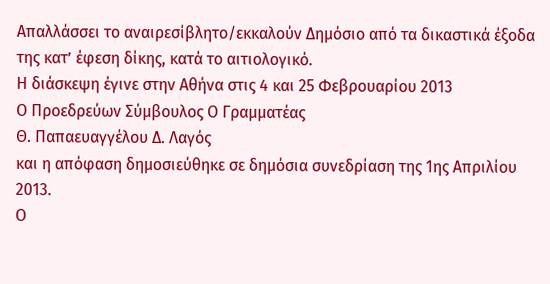Απαλλάσσει το αναιρεσίβλητο/εκκαλούν Δημόσιο από τα δικαστικά έξοδα της κατ’ έφεση δίκης, κατά το αιτιολογικό.
Η διάσκεψη έγινε στην Αθήνα στις 4 και 25 Φεβρουαρίου 2013
Ο Προεδρεύων Σύμβουλος Ο Γραμματέας
Θ. Παπαευαγγέλου Δ. Λαγός
και η απόφαση δημοσιεύθηκε σε δημόσια συνεδρίαση της 1ης Απριλίου 2013.
Ο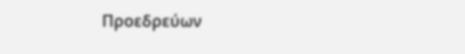Προεδρεύων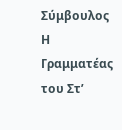Σύμβουλος Η Γραμματέας του Στ’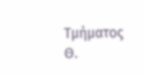Τμήματος
Θ.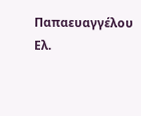Παπαευαγγέλου Ελ.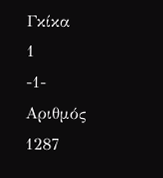Γκίκα
1
-1-
Αριθμός 1287